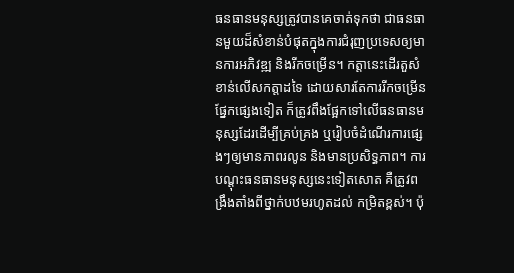ធនធានមនុស្សត្រូវបានគេចាត់ទុកថា ជាធនធានមួយដ៏សំខាន់បំផុតក្នុងការជំរុញប្រទេសឲ្យមានការអភិវឌ្ឍ និងរីកចម្រើន។ កត្តានេះដើរតួសំខាន់លើសកត្តាដទៃ ដោយសារតែការរីកចម្រើនផ្នែកផ្សេងទៀត ក៏ត្រូវពឹងផ្អែកទៅលើធនធានមនុស្សដែរដើម្បីគ្រប់គ្រង ឬរៀបចំដំណើរការផ្សេងៗឲ្យមានភាពរលូន និងមានប្រសិទ្ធភាព។ ការបណ្ដុះធនធានមនុស្សនេះទៀតសោត គឺត្រូវពង្រឹងតាំងពីថ្នាក់បឋមរហូតដល់ កម្រិតខ្ពស់។ ប៉ុ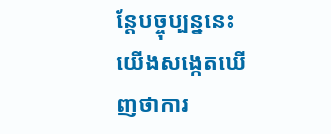ន្តែបច្ចុប្បន្ននេះយើងសង្កេតឃើញថាការ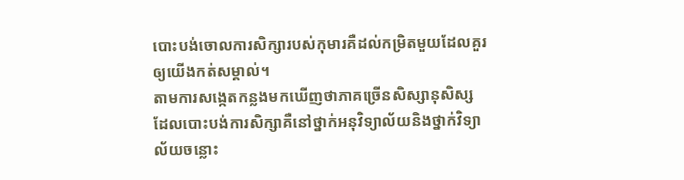បោះបង់ចោលការសិក្សារបស់កុមារគឺដល់កម្រិតមួយដែលគួរឲ្យយើងកត់សម្គាល់។
តាមការសង្កេតកន្លងមកឃើញថាភាគច្រើនសិស្សានុសិស្សដែលបោះបង់ការសិក្សាគឺនៅថ្នាក់អនុវិទ្យាល័យនិងថ្នាក់វិទ្យាល័យចន្លោះ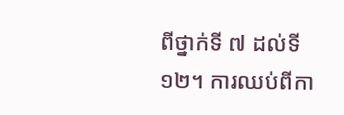ពីថ្នាក់ទី ៧ ដល់ទី ១២។ ការឈប់ពីកា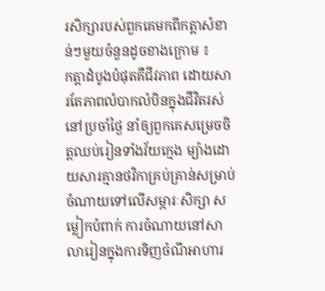រសិក្សារបស់ពួកគេមកពីកត្តាសំខាន់ៗមួយចំនួនដូចខាងក្រោម ៖
កត្តាដំបូងបំផុតគឺជីវភាព ដោយសារតែភាពលំបាកលំបិនក្នុងជីវិតរស់នៅប្រចាំថ្ងៃ នាំឲ្យពួកគេសម្រេចចិត្តឈប់រៀនទាំងវ័យក្មេង ម្យ៉ាងដោយសារគ្មានថវិកាគ្រប់គ្រាន់សម្រាប់ចំណាយទៅលើសម្ភារៈសិក្សា សម្លៀកបំពាក់ ការចំណាយនៅសាលារៀនក្នុងការទិញចំណីអាហារ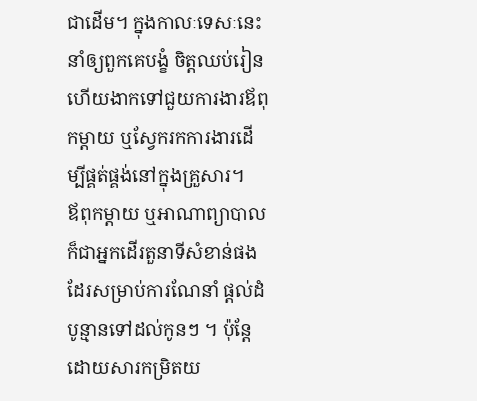ជាដើម។ ក្នុងកាលៈទេសៈនេះ នាំឲ្យពួកគេបង្ខំ ចិត្តឈប់រៀនហើយងាកទៅជួយការងារឪពុកម្តាយ ឬស្វែករកការងារដើម្បីផ្គត់ផ្គង់នៅក្នុងគ្រួសារ។
ឪពុកម្តាយ ឬអាណាព្យាបាលក៏ជាអ្នកដើរតួនាទីសំខាន់ផងដែរសម្រាប់ការណែនាំ ផ្តល់ដំបូន្មានទៅដល់កូនៗ ។ ប៉ុន្តែដោយសារកម្រិតយ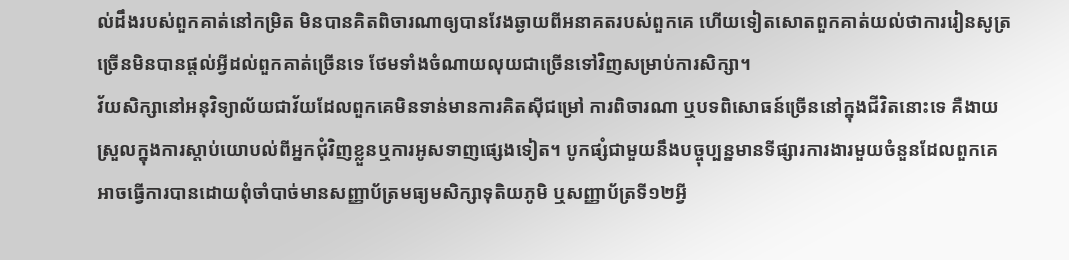ល់ដឹងរបស់ពួកគាត់នៅកម្រិត មិនបានគិតពិចារណាឲ្យបានវែងឆ្ងាយពីអនាគតរបស់ពួកគេ ហើយទៀតសោតពួកគាត់យល់ថាការរៀនសូត្រច្រើនមិនបានផ្តល់អ្វីដល់ពួកគាត់ច្រើនទេ ថែមទាំងចំណាយលុយជាច្រើនទៅវិញសម្រាប់ការសិក្សា។
វ័យសិក្សានៅអនុវិទ្យាល័យជាវ័យដែលពួកគេមិនទាន់មានការគិតស៊ីជម្រៅ ការពិចារណា ឬបទពិសោធន៍ច្រើននៅក្នុងជីវិតនោះទេ គឺងាយស្រួលក្នុងការស្តាប់យោបល់ពីអ្នកជុំវិញខ្លួនឬការអូសទាញផ្សេងទៀត។ បូកផ្សំជាមួយនឹងបច្ចុប្បន្នមានទីផ្សារការងារមួយចំនួនដែលពួកគេអាចធ្វើការបានដោយពុំចាំបាច់មានសញ្ញាប័ត្រមធ្យមសិក្សាទុតិយភូមិ ឬសញ្ញាប័ត្រទី១២អ្វី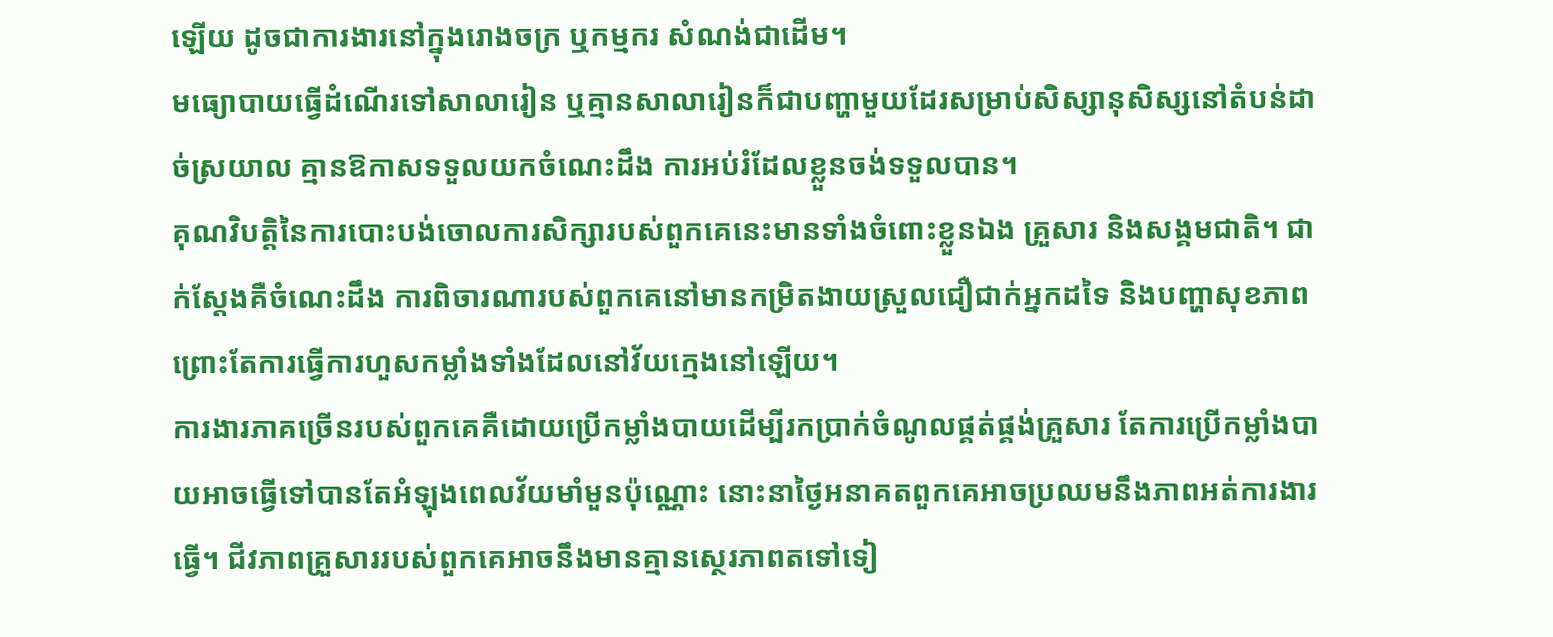ឡើយ ដូចជាការងារនៅក្នុងរោងចក្រ ឬកម្មករ សំណង់ជាដើម។
មធ្យោបាយធ្វើដំណើរទៅសាលារៀន ឬគ្មានសាលារៀនក៏ជាបញ្ហាមួយដែរសម្រាប់សិស្សានុសិស្សនៅតំបន់ដាច់ស្រយាល គ្មានឱកាសទទួលយកចំណេះដឹង ការអប់រំដែលខ្លួនចង់ទទួលបាន។
គុណវិបត្តិនៃការបោះបង់ចោលការសិក្សារបស់ពួកគេនេះមានទាំងចំពោះខ្លួនឯង គ្រួសារ និងសង្គមជាតិ។ ជាក់ស្តែងគឺចំណេះដឹង ការពិចារណារបស់ពួកគេនៅមានកម្រិតងាយស្រួលជឿជាក់អ្នកដទៃ និងបញ្ហាសុខភាព ព្រោះតែការធ្វើការហួសកម្លាំងទាំងដែលនៅវ័យក្មេងនៅឡើយ។
ការងារភាគច្រើនរបស់ពួកគេគឺដោយប្រើកម្លាំងបាយដើម្បីរកប្រាក់ចំណូលផ្គត់ផ្គង់គ្រួសារ តែការប្រើកម្លាំងបាយអាចធ្វើទៅបានតែអំឡុងពេលវ័យមាំមួនប៉ុណ្ណោះ នោះនាថ្ងៃអនាគតពួកគេអាចប្រឈមនឹងភាពអត់ការងារធ្វើ។ ជីវភាពគ្រួសាររបស់ពួកគេអាចនឹងមានគ្មានស្ថេរភាពតទៅទៀ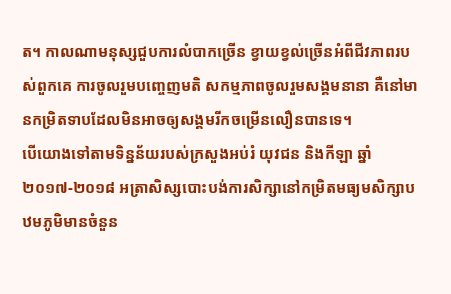ត។ កាលណាមនុស្សជួបការលំបាកច្រើន ខ្វាយខ្វល់ច្រើនអំពីជីវភាពរបស់ពួកគេ ការចូលរួមបញ្ចេញមតិ សកម្មភាពចូលរួមសង្គមនានា គឺនៅមានកម្រិតទាបដែលមិនអាចឲ្យសង្គមរីកចម្រើនលឿនបានទេ។
បើយោងទៅតាមទិន្នន័យរបស់ក្រសួងអប់រំ យុវជន និងកីឡា ឆ្នាំ ២០១៧-២០១៨ អត្រាសិស្សបោះបង់ការសិក្សានៅកម្រិតមធ្យមសិក្សាបឋមភូមិមានចំនួន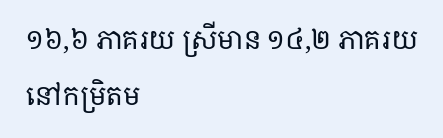១៦,៦ ភាគរយ ស្រីមាន ១៤,២ ភាគរយ នៅកម្រិតម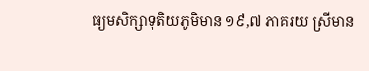ធ្យមសិក្សាទុតិយភូមិមាន ១៩,៧ ភាគរយ ស្រីមាន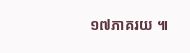១៧ភាគរយ ៕